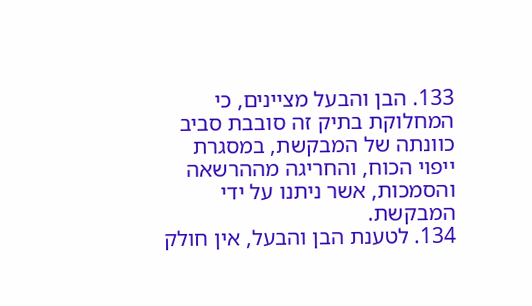133. הבן והבעל מציינים, כי המחלוקת בתיק זה סובבת סביב כוונתה של המבקשת, במסגרת ייפוי הכוח, והחריגה מההרשאה והסמכות, אשר ניתנו על ידי המבקשת.
134. לטענת הבן והבעל, אין חולק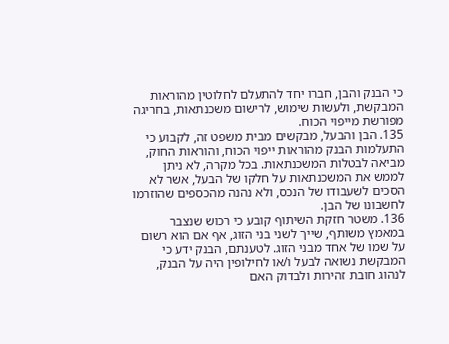כי הבנק והבן, חברו יחד להתעלם לחלוטין מהוראות המבקשת, ולעשות שימוש, לרישום משכנתאות, בחריגה מפורשת מייפוי הכוח.
135. הבן והבעל, מבקשים מבית משפט זה, לקבוע כי התעלמות הבנק מהוראות ייפוי הכוח, והוראות החוק, מביאה לבטלות המשכנתאות. בכל מקרה, לא ניתן לממש את המשכנתאות על חלקו של הבעל, אשר לא הסכים לשעבודו של הנכס, ולא נהנה מהכספים שהוזרמו לחשבונו של הבן.
136. משטר חזקת השיתוף קובע כי רכוש שנצבר במאמץ משותף, שייך לשני בני הזוג, אף אם הוא רשום על שמו של אחד מבני הזוג. לטענתם, הבנק ידע כי המבקשת נשואה לבעל ו/או לחילופין היה על הבנק, לנהוג חובת זהירות ולבדוק האם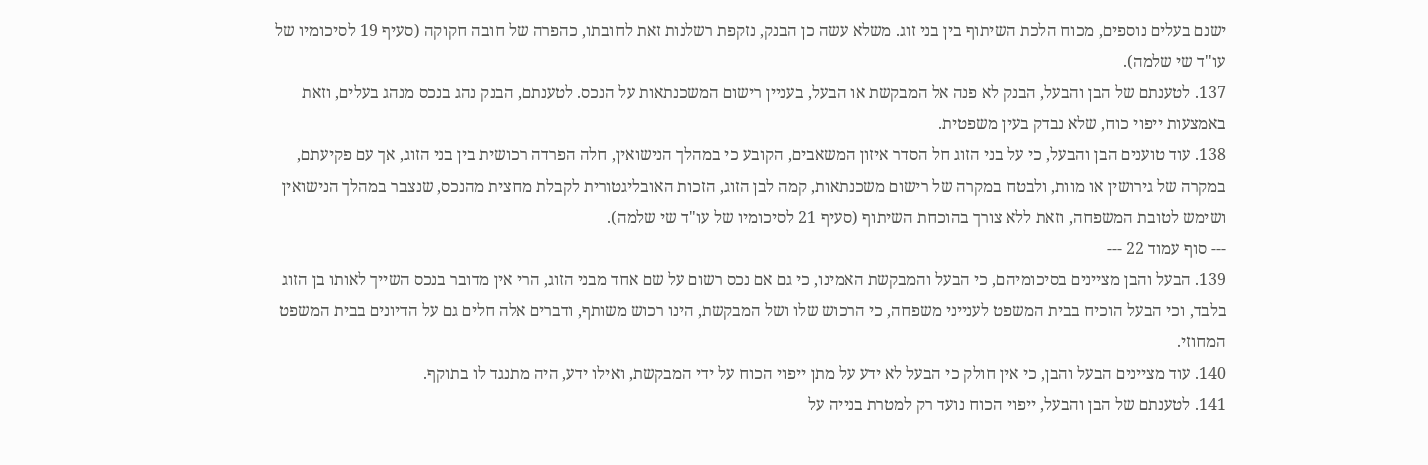ישנם בעלים נוספים, מכוח הלכת השיתוף בין בני זוג. משלא עשה כן הבנק, נזקפת רשלנות זאת לחובתו, כהפרה של חובה חקוקה (סעיף 19 לסיכומיו של עו"ד שי שלמה).
137. לטענתם של הבן והבעל, הבנק לא פנה אל המבקשת או הבעל, בעניין רישום המשכנתאות על הנכס. לטענתם, הבנק נהג בנכס מנהג בעלים, וזאת באמצעות ייפוי כוח, שלא נבדק בעין משפטית.
138. עוד טוענים הבן והבעל, כי על בני הזוג חל הסדר איזון המשאבים, הקובע כי במהלך הנישואין, חלה הפרדה רכושית בין בני הזוג, אך עם פקיעתם, במקרה של גירושין או מוות, ולבטח במקרה של רישום משכנתאות, קמה לבן הזוג, הזכות האובליגטורית לקבלת מחצית מהנכס, שנצבר במהלך הנישואין ושימש לטובת המשפחה, וזאת ללא צורך בהוכחת השיתוף (סעיף 21 לסיכומיו של עו"ד שי שלמה).
--- סוף עמוד 22 ---
139. הבעל והבן מציינים בסיכומיהם, כי הבעל והמבקשת האמינו, כי גם אם נכס רשום על שם אחד מבני הזוג, הרי אין מדובר בנכס השייך לאותו בן הזוג בלבד, וכי הבעל הוכיח בבית המשפט לענייני משפחה, כי הרכוש שלו ושל המבקשת, הינו רכוש משותף, ודברים אלה חלים גם על הדיונים בבית המשפט המחוזי.
140. עוד מציינים הבעל והבן, כי אין חולק כי הבעל לא ידע על מתן ייפוי הכוח על ידי המבקשת, ואילו ידע, היה מתנגד לו בתוקף.
141. לטענתם של הבן והבעל, ייפוי הכוח נועד רק למטרת בנייה על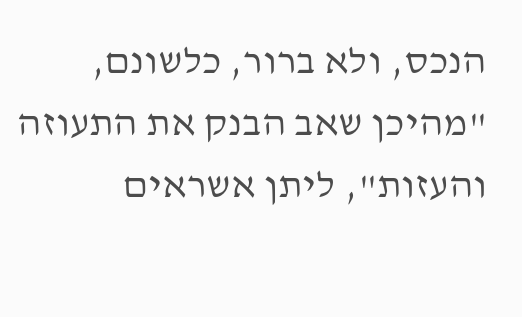הנכס, ולא ברור, כלשונם, "מהיכן שאב הבנק את התעוזה והעזות", ליתן אשראים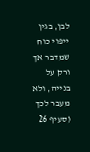לבן, בגין ייפוי כוח שמדבר אך ורק על בנייה, ולא מעבר לכך (סעיף 26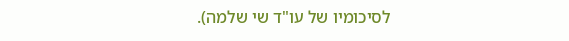לסיכומיו של עו"ד שי שלמה).